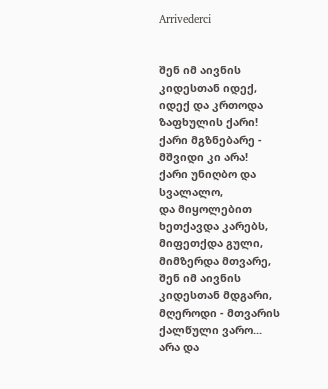Arrivederci


შენ იმ აივნის კიდესთან იდექ,
იდექ და კრთოდა ზაფხულის ქარი!
ქარი მგზნებარე - მშვიდი კი არა!
ქარი უნიღბო და სვალალო,
და მიყოლებით ხეთქავდა კარებს,
მიფეთქდა გული, მიმზერდა მთვარე,
შენ იმ აივნის კიდესთან მდგარი,
მღეროდი - მთვარის ქალწული ვარო...
არა და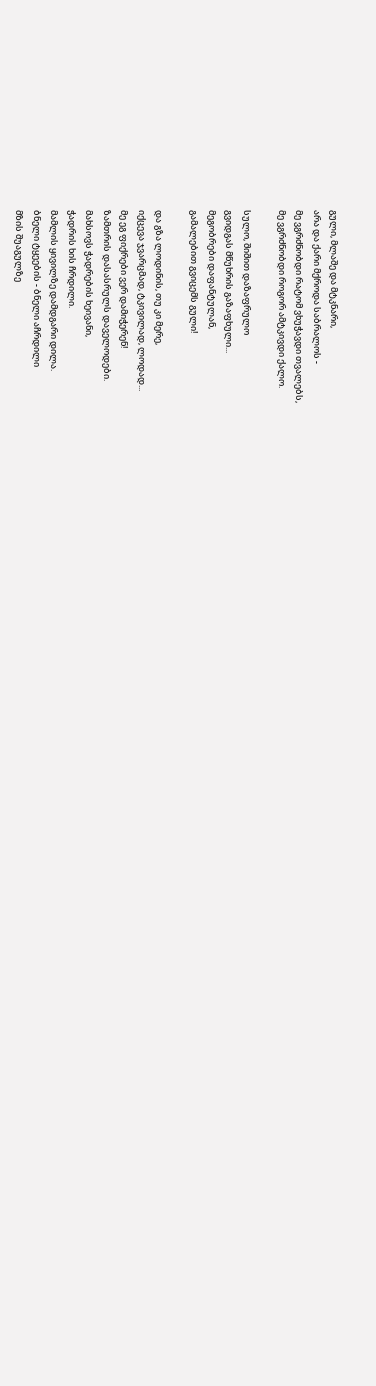გული, მლაშე და მტკნარი,
არა და ქარი მქროდა საბრალოს -
მე ვგრძნობდი რატომ ვხუჭავდი თვალებს,
მე ვგრძნობდი როგორ ამტკივდი ქალო.

სულო, შიშით დაზაფრულო
გვიდგას მწუხრის გაზაფხული...
მეგობრები დაფანტულან,
გამალებით გვიცემს გული!

და გზა ლოდინის, თუ კი მერე,
იქცევა ჯვარცმად, ტკივილად, ლოდად...
მე ეგ ფიქრები ვერ დამიჭერენ!
ზამთრის დასასრულს დაველოდები.
მახსოვს ჭადრების ხეივანი,
ჭადრის ხის ჩრდილი.
მამლის ყივილზე დამდგარი დილა.
ბნელი ტყეების - ბნელი აჩრდილი
მზის შუაგულზე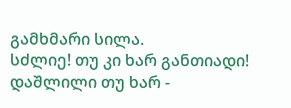გამხმარი სილა.
სძლიე! თუ კი ხარ განთიადი!
დაშლილი თუ ხარ -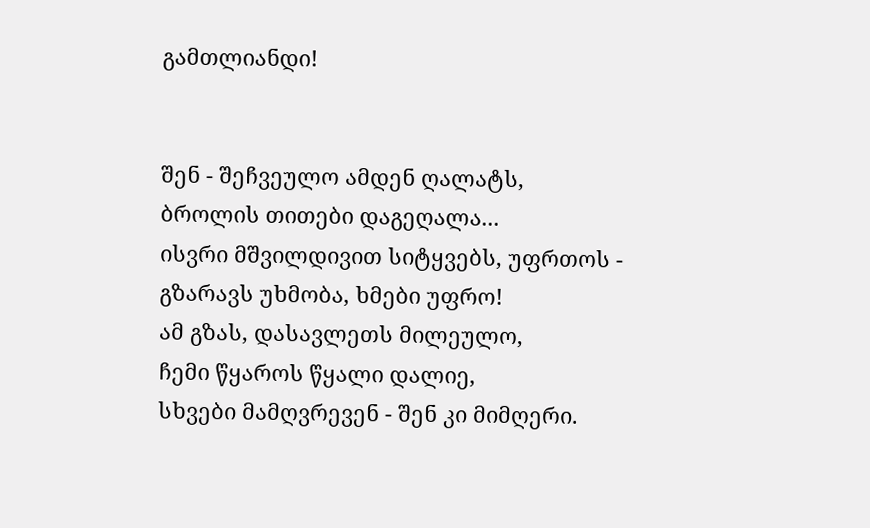გამთლიანდი!


შენ - შეჩვეულო ამდენ ღალატს,
ბროლის თითები დაგეღალა...
ისვრი მშვილდივით სიტყვებს, უფრთოს -
გზარავს უხმობა, ხმები უფრო!
ამ გზას, დასავლეთს მილეულო,
ჩემი წყაროს წყალი დალიე,
სხვები მამღვრევენ - შენ კი მიმღერი.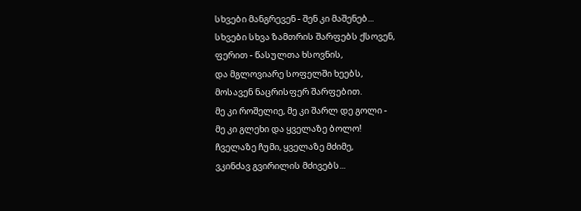სხვები მანგრევენ - შენ კი მაშენებ...
სხვები სხვა ზამთრის შარფებს ქსოვენ,
ფერით - წასულთა ხსოვნის,
და მგლოვიარე სოფელში ხეებს,
მოსავენ ნაცრისფერ შარფებით.
მე კი როშელიე, მე კი შარლ დე გოლი -
მე კი გლეხი და ყველაზე ბოლო!
ჩველაზე ჩუმი, ყველაზე მძიმე,
ვკინძავ გვირილის მძივებს...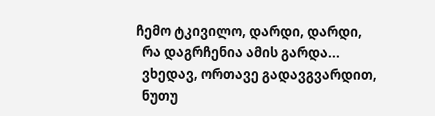ჩემო ტკივილო, დარდი, დარდი,
  რა დაგრჩენია ამის გარდა...
  ვხედავ, ორთავე გადავგვარდით,
  ნუთუ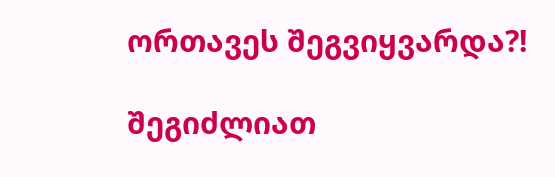ორთავეს შეგვიყვარდა?!

შეგიძლიათ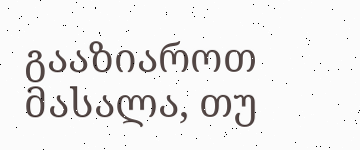გააზიაროთ მასალა, თუ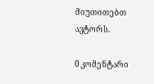მიუთითებთ ავტორს.

0 კომენტარი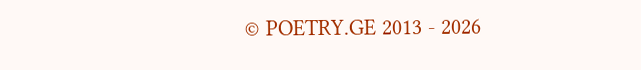© POETRY.GE 2013 - 2026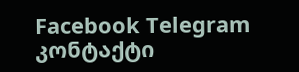Facebook Telegram კონტაქტი